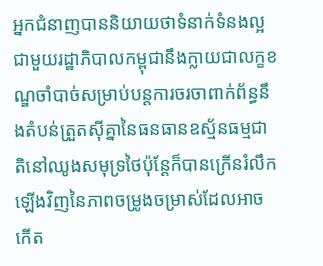អ្នកជំនាញបាននិយាយថាទំនាក់ទំនងល្អជាមួយរដ្ឋាភិបាលកម្ពុជានឹងក្លាយជាលក្ខខណ្ឌចាំបាច់សម្រាប់បន្តការចរចាពាក់ព័ន្ធនឹងតំបន់ត្រួតស៊ីគ្នានៃធនធានឧស្ម័នធម្មជាតិនៅឈូងសមុទ្រថៃប៉ុន្តែក៏បានក្រើនរំលឹកឡើងវិញនៃភាពចម្រូងចម្រាស់ដែលអាចកើត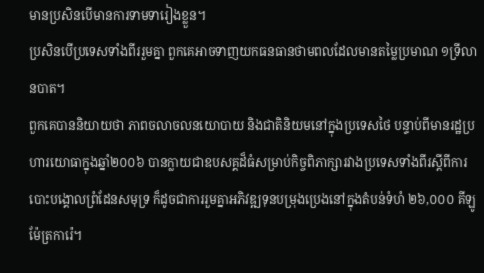មានប្រសិនបើមានការទាមទារៀងខ្លួន។
ប្រសិនបើប្រទេសទាំងពីររួមគ្នា ពួកគេអាចទាញយកធនធានថាមពលដែលមានតម្លៃប្រមាណ ១ទ្រីលានបាត។
ពួកគេបាននិយាយថា ភាពចលាចលនយោបាយ និងជាតិនិយមនៅក្នុងប្រទេសថៃ បន្ទាប់ពីមានរដ្ឋប្រហារយោធាក្នុងឆ្នាំ២០០៦ បានក្លាយជាឧបសគ្គដ៏ធំសម្រាប់កិច្ចពិភាក្សារវាងប្រទេសទាំងពីរស្តីពីការបោះបង្គោលព្រំដែនសមុទ្រ ក៏ដូចជាការរួមគ្នាអភិវឌ្ឍទុនបម្រុងប្រេងនៅក្នុងតំបន់ទំហំ ២៦,០០០ គីឡូម៉ែត្រការ៉េ។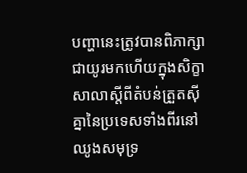បញ្ហានេះត្រូវបានពិភាក្សាជាយូរមកហើយក្នុងសិក្ខាសាលាស្ដីពីតំបន់ត្រួតស៊ីគ្នានៃប្រទេសទាំងពីរនៅឈូងសមុទ្រ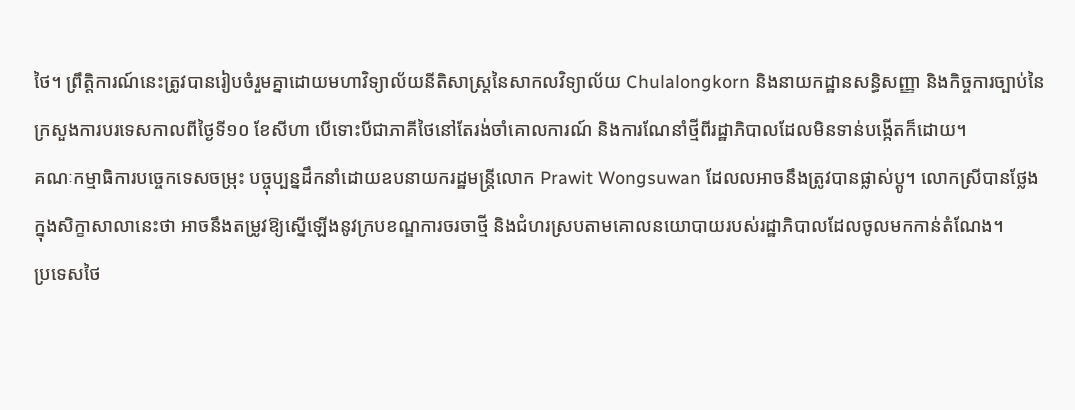ថៃ។ ព្រឹត្តិការណ៍នេះត្រូវបានរៀបចំរួមគ្នាដោយមហាវិទ្យាល័យនីតិសាស្ត្រនៃសាកលវិទ្យាល័យ Chulalongkorn និងនាយកដ្ឋានសន្ធិសញ្ញា និងកិច្ចការច្បាប់នៃក្រសួងការបរទេសកាលពីថ្ងៃទី១០ ខែសីហា បើទោះបីជាភាគីថៃនៅតែរង់ចាំគោលការណ៍ និងការណែនាំថ្មីពីរដ្ឋាភិបាលដែលមិនទាន់បង្កើតក៏ដោយ។
គណៈកម្មាធិការបច្ចេកទេសចម្រុះ បច្ចុប្បន្នដឹកនាំដោយឧបនាយករដ្ឋមន្ត្រីលោក Prawit Wongsuwan ដែលលអាចនឹងត្រូវបានផ្លាស់ប្តូ។ លោកស្រីបានថ្លែងក្នុងសិក្ខាសាលានេះថា អាចនឹងតម្រូវឱ្យស្នើឡើងនូវក្របខណ្ឌការចរចាថ្មី និងជំហរស្របតាមគោលនយោបាយរបស់រដ្ឋាភិបាលដែលចូលមកកាន់តំណែង។
ប្រទេសថៃ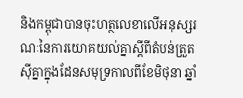និងកម្ពុជាបានចុះហត្ថលេខាលើអនុស្សរណៈនៃការយោគយល់គ្នាស្តីពីតំបន់ត្រួតស៊ីគ្នាក្នុងដែនសមុទ្រកាលពីខែមិថុនា ឆ្នាំ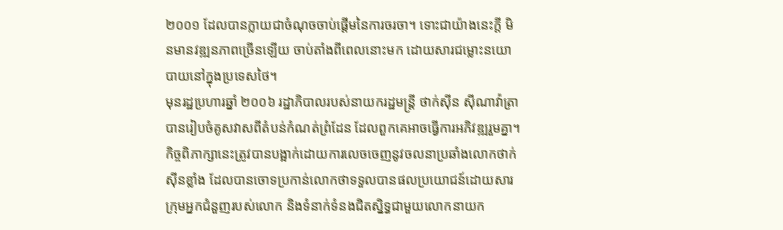២០០១ ដែលបានក្លាយជាចំណុចចាប់ផ្តើមនៃការចរចា។ ទោះជាយ៉ាងនេះក្តី មិនមានវឌ្ឍនភាពច្រើនឡើយ ចាប់តាំងពីពេលនោះមក ដោយសារជម្លោះនយោបាយនៅក្នុងប្រទេសថៃ។
មុនរដ្ឋប្រហារឆ្នាំ ២០០៦ រដ្ឋាភិបាលរបស់នាយករដ្ឋមន្ត្រី ថាក់ស៊ីន ស៊ីណាវ៉ាត្រា បានរៀបចំគូសវាសពីតំបន់កំណត់ព្រំដែន ដែលពួកគេអាចធ្វើការអភិវឌ្ឍរួមគ្នា។ កិច្ចពិភាក្សានេះត្រូវបានបង្អាក់ដោយការលេចចេញនូវចលនាប្រឆាំងលោកថាក់ស៊ីនខ្លាំង ដែលបានចោទប្រកាន់លោកថាទទួលបានផលប្រយោជន៍ដោយសារក្រុមអ្នកជំនួញរបស់លោក និងទំនាក់ទំនងជិតស្និទ្ធជាមួយលោកនាយក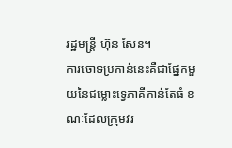រដ្ឋមន្រ្តី ហ៊ុន សែន។
ការចោទប្រកាន់នេះគឺជាផ្នែកមួយនៃជម្លោះទ្វេភាគីកាន់តែធំ ខណៈដែលក្រុមវរ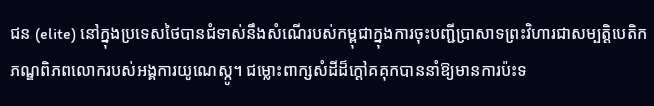ជន (elite) នៅក្នុងប្រទេសថៃបានជំទាស់នឹងសំណើរបស់កម្ពុជាក្នុងការចុះបញ្ជីប្រាសាទព្រះវិហារជាសម្បត្តិបេតិកភណ្ឌពិភពលោករបស់អង្គការយូណេស្កូ។ ជម្លោះពាក្សសំដីដ៏ក្តៅគគុកបាននាំឱ្យមានការប៉ះទ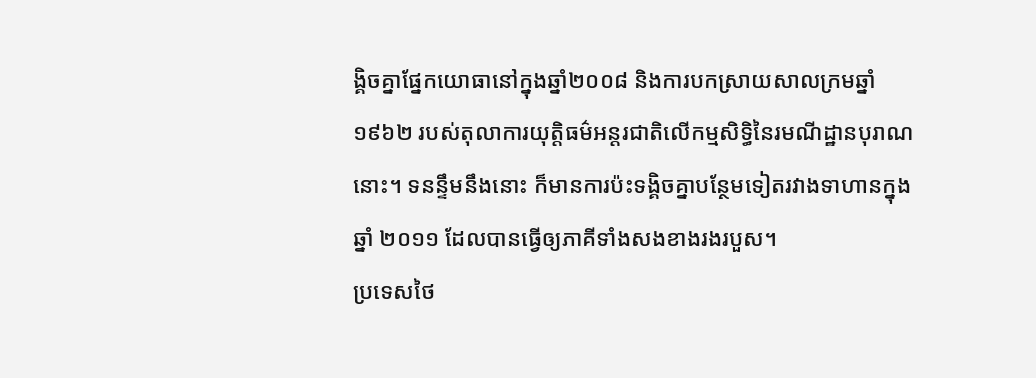ង្គិចគ្នាផ្នែកយោធានៅក្នុងឆ្នាំ២០០៨ និងការបកស្រាយសាលក្រមឆ្នាំ១៩៦២ របស់តុលាការយុត្តិធម៌អន្តរជាតិលើកម្មសិទ្ធិនៃរមណីដ្ឋានបុរាណនោះ។ ទនន្ទឹមនឹងនោះ ក៏មានការប៉ះទង្គិចគ្នាបន្ថែមទៀតរវាងទាហានក្នុងឆ្នាំ ២០១១ ដែលបានធ្វើឲ្យភាគីទាំងសងខាងរងរបួស។
ប្រទេសថៃ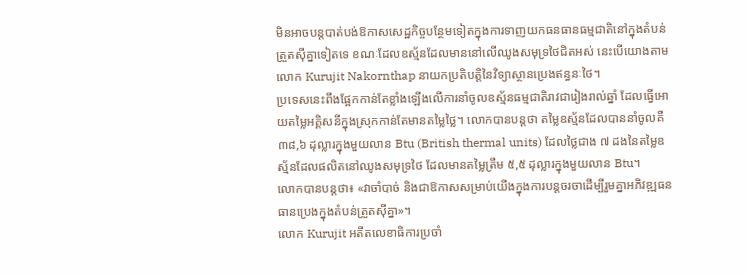មិនអាចបន្តបាត់បង់ឱកាសសេដ្ឋកិច្ចបន្ថែមទៀតក្នុងការទាញយកធនធានធម្មជាតិនៅក្នុងតំបន់ត្រួតស៊ីគ្នាទៀតទេ ខណៈដែលឧស្ម័នដែលមាននៅលើឈូងសមុទ្រថៃជិតអស់ នេះបើយោងតាមលោក Kurujit Nakornthap នាយកប្រតិបត្តិនៃវិទ្យាស្ថានប្រេងឥន្ធនៈថៃ។
ប្រទេសនេះពឹងផ្អែកកាន់តែខ្លាំងឡើងលើការនាំចូលឧស្ម័នធម្មជាតិរាវជារៀងរាល់ឆ្នាំ ដែលធ្វើអោយតម្លៃអគ្គិសនីក្នុងស្រុកកាន់តែមានតម្លៃថ្លៃ។ លោកបានបន្តថា តម្លៃឧស្ម័នដែលបាននាំចូលគឺ ៣៨,៦ ដុល្លារក្នុងមួយលាន Btu (British thermal units) ដែលថ្លៃជាង ៧ ដងនៃតម្លៃឧស្ម័នដែលផលិតនៅឈូងសមុទ្រថៃ ដែលមានតម្លៃត្រឹម ៥,៥ ដុល្លារក្នុងមួយលាន Btu។
លោកបានបន្តថា៖ «វាចាំបាច់ និងជាឱកាសសម្រាប់យើងក្នុងការបន្តចរចាដើម្បីរួមគ្នាអភិវឌ្ឍធនធានប្រេងក្នុងតំបន់ត្រួតស៊ីគ្នា»។
លោក Kurujit អតីតលេខាធិការប្រចាំ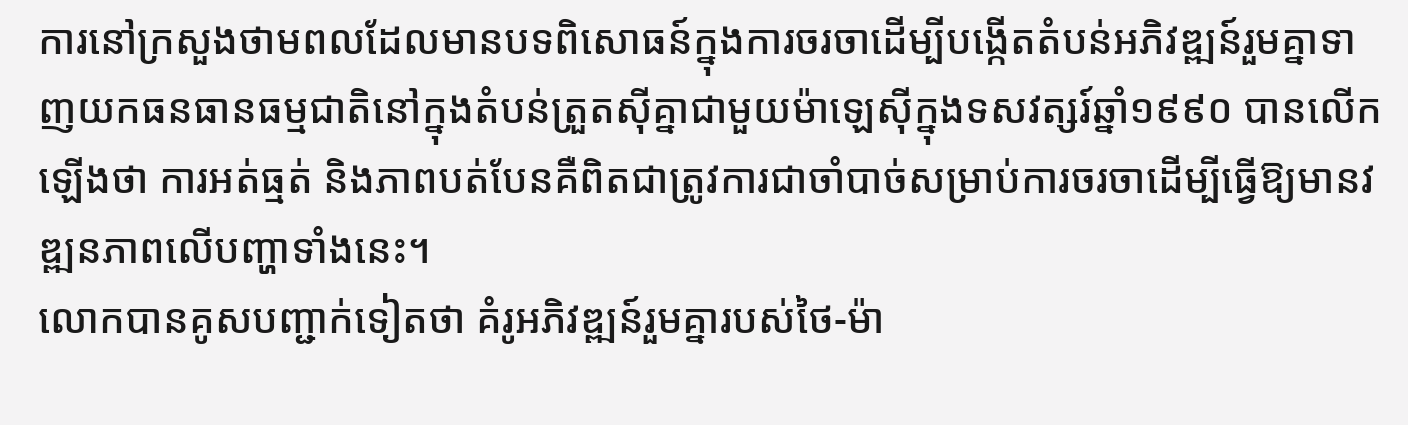ការនៅក្រសួងថាមពលដែលមានបទពិសោធន៍ក្នុងការចរចាដើម្បីបង្កើតតំបន់អភិវឌ្ឍន៍រួមគ្នាទាញយកធនធានធម្មជាតិនៅក្នុងតំបន់ត្រួតស៊ីគ្នាជាមួយម៉ាឡេស៊ីក្នុងទសវត្សរ៍ឆ្នាំ១៩៩០ បានលើកឡើងថា ការអត់ធ្មត់ និងភាពបត់បែនគឺពិតជាត្រូវការជាចាំបាច់សម្រាប់ការចរចាដើម្បីធ្វើឱ្យមានវឌ្ឍនភាពលើបញ្ហាទាំងនេះ។
លោកបានគូសបញ្ជាក់ទៀតថា គំរូអភិវឌ្ឍន៍រួមគ្នារបស់ថៃ-ម៉ា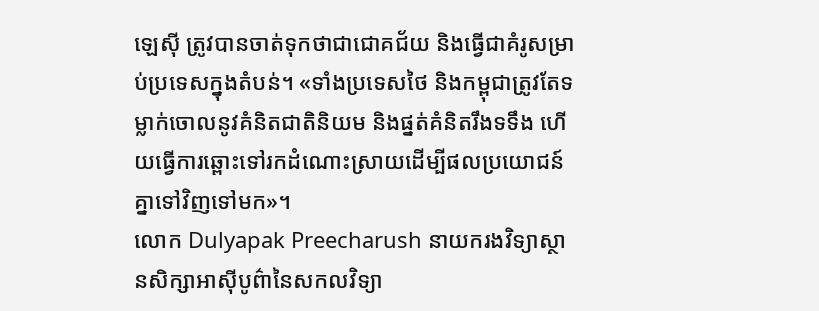ឡេស៊ី ត្រូវបានចាត់ទុកថាជាជោគជ័យ និងធ្វើជាគំរូសម្រាប់ប្រទេសក្នុងតំបន់។ «ទាំងប្រទេសថៃ និងកម្ពុជាត្រូវតែទម្លាក់ចោលនូវគំនិតជាតិនិយម និងផ្នត់គំនិតរឹងទទឹង ហើយធ្វើការឆ្ពោះទៅរកដំណោះស្រាយដើម្បីផលប្រយោជន៍គ្នាទៅវិញទៅមក»។
លោក Dulyapak Preecharush នាយករងវិទ្យាស្ថានសិក្សាអាស៊ីបូព៌ានៃសកលវិទ្យា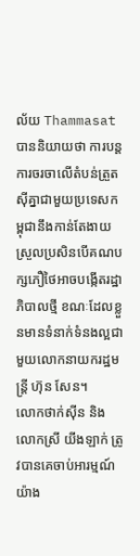ល័យ Thammasat បាននិយាយថា ការបន្តការចរចាលើតំបន់ត្រួតស៊ីគ្នាជាមួយប្រទេសកម្ពុជានឹងកាន់តែងាយស្រួលប្រសិនបើគណបក្សភឿថៃអាចបង្កើតរដ្ឋាភិបាលថ្មី ខណៈដែលខ្លួនមានទំនាក់ទំនងល្អជាមួយលោកនាយករដ្ឋមន្រ្តី ហ៊ុន សែន។
លោកថាក់ស៊ីន និងលោកស្រី យីងឡាក់ ត្រូវបានគេចាប់អារម្មណ៍យ៉ាង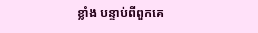ខ្លាំង បន្ទាប់ពីពួកគេ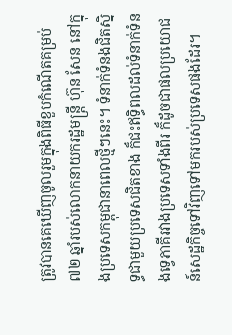ត្រូវបានគេឃើញចូលរួមក្នុងពិធីខួបកំណើតគម្រប់ ៧២ ឆ្នាំរបស់លោកនាយករដ្ឋមន្រ្តី ហ៊ុន សែន នៅក្នុងប្រទេសកម្ពុជានាពេលថ្មីៗនេះ។ ទំនាក់ទំនងជិតស្និទ្ធជាមួយប្រទេសជិតខាង ក៏ជះឥទ្ធិពលដល់ទំនាក់ទំនងទ្វេភាគីរវាងប្រទេសទាំងពីរ ក៏ដូចជាផលប្រយោជន៍សេដ្ឋកិច្ចទៅវិញទៅមករបស់ប្រទេសផងដែរ។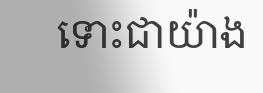ទោះជាយ៉ាង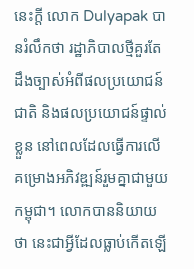នេះក្តី លោក Dulyapak បានរំលឹកថា រដ្ឋាភិបាលថ្មីគួរតែដឹងច្បាស់អំពីផលប្រយោជន៍ជាតិ និងផលប្រយោជន៍ផ្ទាល់ខ្លួន នៅពេលដែលធ្វើការលើគម្រោងអភិវឌ្ឍន៍រួមគ្នាជាមួយកម្ពុជា។ លោកបាននិយាយថា នេះជាអ្វីដែលធ្លាប់កើតឡើ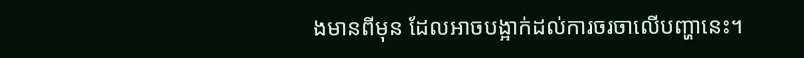ងមានពីមុន ដែលអាចបង្អាក់ដល់ការចរចាលើបញ្ហានេះ។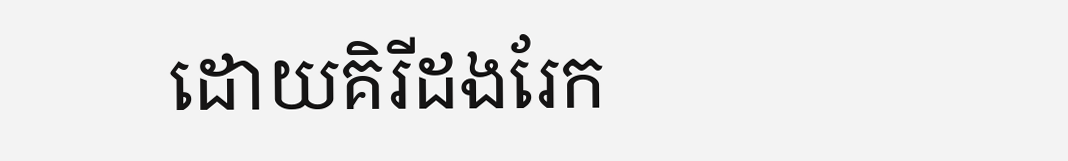ដោយគិរីដងរែក